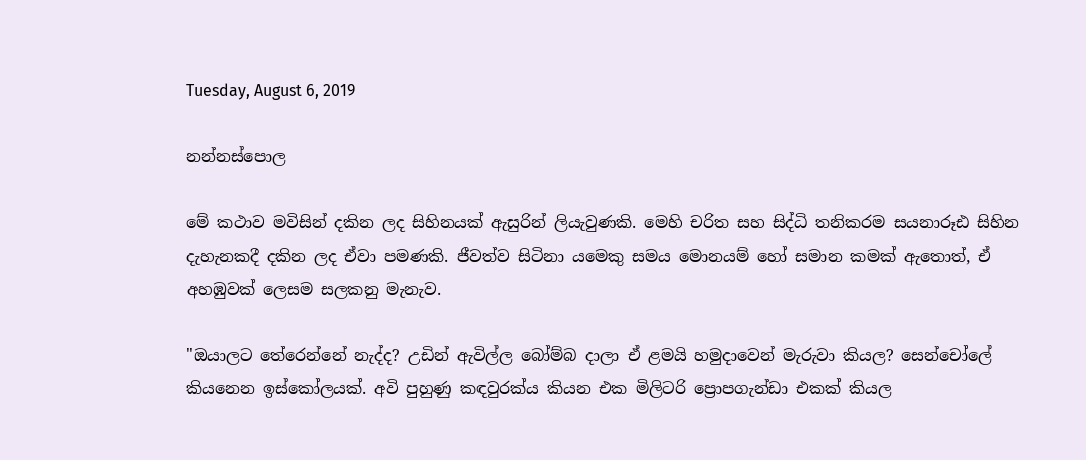Tuesday, August 6, 2019

නන්නස්පොල

මේ කථාව මවිසින් දකින ලද සිහිනයක් ඇසුරින් ලියැවුණකි. මෙහි චරිත සහ සිද්ධි තනිකරම සයනාරූඪ සිහින දැහැනකදී දකින ලද ඒවා පමණකි. ජීවත්ව සිටිනා යමෙකු සමය මොනයම් හෝ සමාන කමක් ඇතොත්, ඒ අහඹුවක් ලෙසම සලකනු මැනැව.

"ඔයාලට තේරෙන්නේ නැද්ද? උඩින් ඇවිල්ල බෝම්බ දාලා ඒ ළමයි හමුදාවෙන් මැරුවා කියල? සෙන්චෝලේ කියනෙන ඉස්කෝලයක්. අවි පුහුණු කඳවුරක්ය කියන එක මිලිටරි ප්‍රොපගැන්ඩා එකක් කියල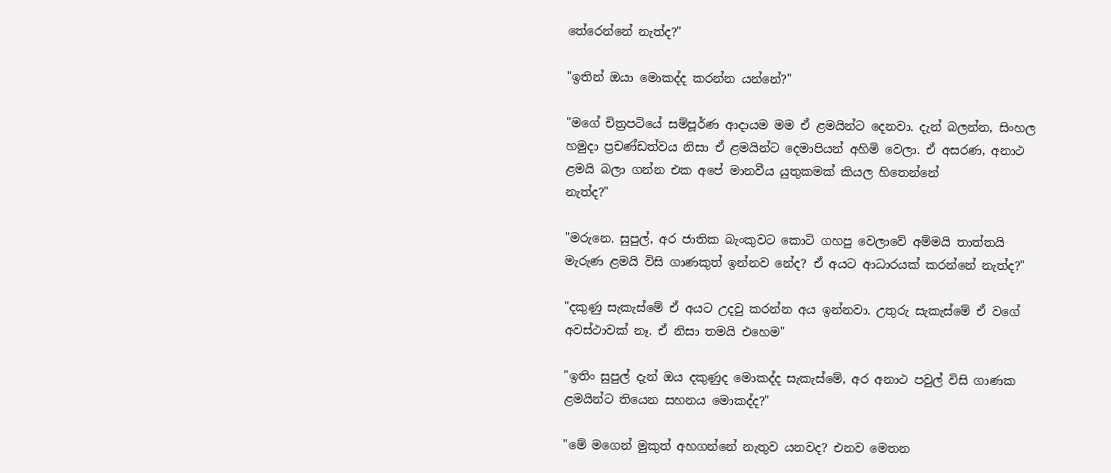තේරෙන්නේ නැත්ද?"

"ඉතින් ඔයා මොකද්ද කරන්න යන්නේ?"

"මගේ චිත්‍රපටියේ සම්පූර්ණ ආදායම මම ඒ ළමයින්ට දෙනවා. දැන් බලන්න, සිංහල හමුදා ප්‍රචණ්ඩත්වය නිසා ඒ ළමයින්ට දෙමාපියන් අහිමි වෙලා. ඒ අසරණ, අනාථ ළමයි බලා ගන්න එක අපේ මානවීය යුතුකමක් කියල හිතෙන්නේ
නැත්ද?"

"මරුනෙ. සුපුල්, අර ජාතික බැංකුවට කොටි ගහපු වෙලාවේ අම්මයි තාත්තයි මැරුණ ළමයි විසි ගාණකුත් ඉන්නව නේද? ඒ අයට ආධාරයක් කරන්නේ නැත්ද?"

"දකුණු සැකැස්මේ ඒ අයට උදවු කරන්න අය ඉන්නවා. උතුරු සැකැස්මේ ඒ වගේ අවස්ථාවක් නෑ. ඒ නිසා තමයි එහෙම"

"ඉතිං සුපුල් දැන් ඔය දකුණුද මොකද්ද සැකැස්මේ, අර අනාථ පවුල් විසි ගාණක ළමයින්ට තියෙන සහනය මොකද්ද?"

"මේ මගෙන් මුකුත් අහගන්නේ නැතුව යනවද? එනව මෙතන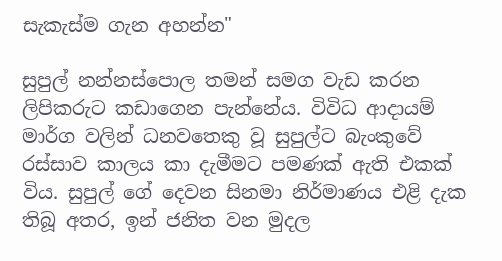සැකැස්ම ගැන අහන්න"

සුපුල් නන්නස්පොල තමන් සමග වැඩ කරන ලිපිකරුට කඩාගෙන පැන්නේය. විවිධ ආදායම් මාර්ග වලින් ධනවතෙකු වූ සුපුල්ට බැංකුවේ රස්සාව කාලය කා දැමීමට පමණක් ඇති එකක් විය. සුපුල් ගේ දෙවන සිනමා නිර්මාණය එළි දැක තිබූ අතර, ඉන් ජනිත වන මුදල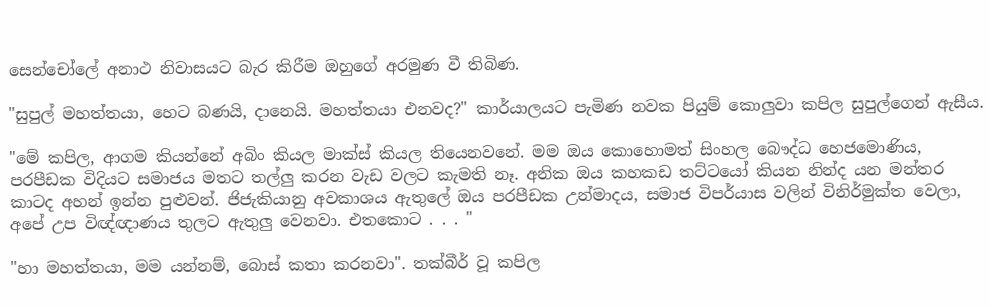සෙන්චෝලේ අනාථ නිවාසයට බැර කිරීම ඔහුගේ අරමුණ වී තිබිණ.

"සුපුල් මහත්තයා, හෙට බණයි, දානෙයි. මහත්තයා එනවද?" කාර්යාලයට පැමිණ නවක පියුම් කොලුවා කපිල සුපුල්ගෙන් ඇසීය.

"මේ කපිල, ආගම කියන්නේ අබිං කියල මාක්ස් කියල තියෙනවනේ. මම ඔය කොහොමත් සිංහල බෞද්ධ හෙජමොණිය, පරපීඩක විදියට සමාජය මතට තල්ලු කරන වැඩ වලට කැමති නෑ. අනික ඔය කහකඩ තට්ටයෝ කියන නින්ද යන මන්තර කාටද අහන් ඉන්න පුළුවන්. ජිජැකියානු අවකාශය ඇතුලේ ඔය පරපීඩක උන්මාදය, සමාජ විපර්යාස වලින් විනිර්මුක්ත වෙලා, අපේ උප විඥ්ඥාණය තුලට ඇතුලු වෙනවා. එතකොට . . . "

"හා මහත්තයා, මම යන්නම්, බොස් කතා කරනවා". තක්බීර් වූ කපිල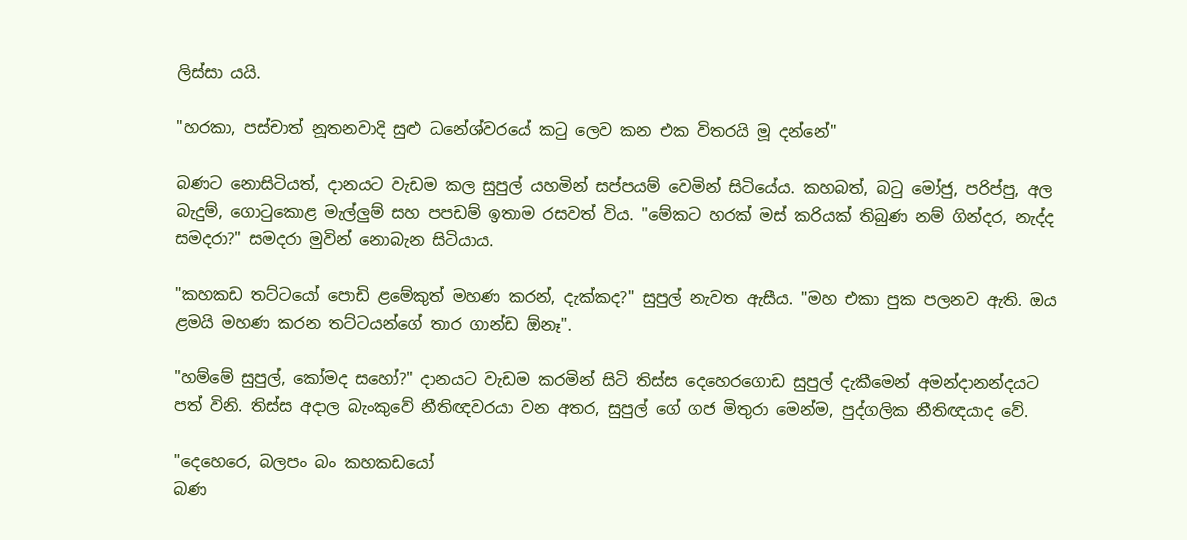ලිස්සා යයි.

"හරකා, පස්චාත් නූතනවාදි සුළු ධනේශ්වරයේ කටු ලෙව කන එක විතරයි මූ දන්නේ"

බණට නොසිටියත්, දානයට වැඩම කල සුපුල් යහමින් සප්පයම් වෙමින් සිටියේය. කහබත්, බටු මෝජු, පරිප්පු, අල බැදුම්, ගොටුකොළ මැල්ලුම් සහ පපඩම් ඉතාම රසවත් විය. "මේකට හරක් මස් කරියක් තිබුණ නම් ගින්දර, නැද්ද සමදරා?" සමදරා මුවින් නොබැන සිටියාය.

"කහකඩ තට්ටයෝ පොඩි ළමේකුත් මහණ කරන්, දැක්කද?" සුපුල් නැවත ඇසීය. "මහ එකා පුක පලනව ඇති. ඔය ළමයි මහණ කරන තට්ටයන්ගේ තාර ගාන්ඩ ඕනෑ".

"හම්මේ සුපුල්, කෝමද සහෝ?" දානයට වැඩම කරමින් සිටි තිස්ස දෙහෙරගොඩ සුපුල් දැකීමෙන් අමන්දානන්දයට පත් විනි. තිස්ස අදාල බැංකුවේ නීතිඥවරයා වන අතර, සුපුල් ගේ ගජ මිතුරා මෙන්ම, පුද්ගලික නීතිඥයාද වේ.

"දෙහෙරෙ, බලපං බං කහකඩයෝ
බණ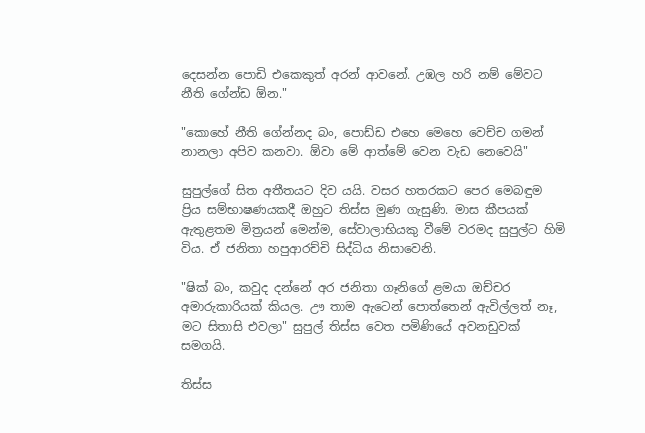දෙසන්න පොඩි එකෙකුත් අරන් ආවනේ. උඹල හරි නම් මේවට නීති ගේන්ඩ ඕන."

"කොහේ නීති ගේන්නද බං, පොඩ්ඩ එහෙ මෙහෙ වෙච්ච ගමන් නානලා අපිව කනවා. ඕවා මේ ආත්මේ වෙන වැඩ නෙවෙයි"

සුපුල්ගේ සිත අතීතයට දිව යයි. වසර හතරකට පෙර මෙබඳුම ප්‍රිය සම්භාෂණයකදී ඔහුට තිස්ස මුණ ගැසුණි. මාස කීපයක් ඇතුළතම මිත්‍රයන් මෙන්ම, සේවාලාභියකු වීමේ වරමද සුපුල්ට හිමි විය. ඒ ජනිතා හපුආරච්චි සිද්ධිය නිසාවෙනි.

"ෂික් බං, කවුද දන්නේ අර ජනිතා ගෑනිගේ ළමයා ඔච්චර අමාරුකාරියක් කියල. ඌ තාම ඇටෙන් පොත්තෙන් ඇවිල්ලත් නෑ, මට සිතාසි එවලා" සුපුල් තිස්ස වෙත පමිණියේ අවනඩුවක් සමගයි.

තිස්ස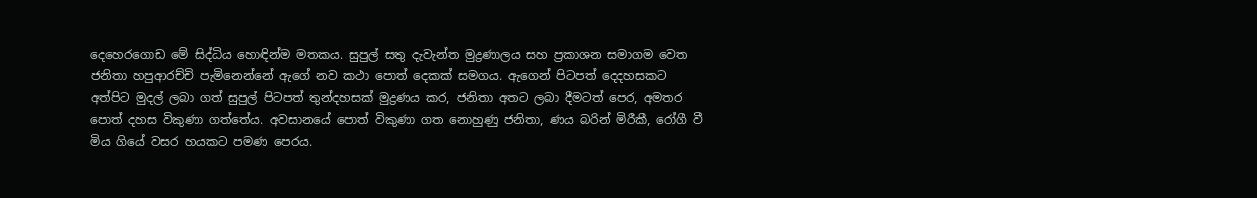දෙහෙරගොඩ මේ සිද්ධිය හොඳින්ම මතකය. සුපුල් සතු දැවැන්ත මුද්‍රණාලය සහ ප්‍රකාශන සමාගම වෙත ජනිතා හපුආරච්චි පැමිනෙන්නේ ඇගේ නව කථා පොත් දෙකක් සමගය. ඇගෙන් පිටපත් දෙදහසකට අත්පිට මුදල් ලබා ගත් සුපුල් පිටපත් තුන්දහසක් මුද්‍රණය කර, ජනිතා අතට ලබා දීමටත් පෙර, අමතර පොත් දහස විකුණා ගත්තේය. අවසානයේ පොත් විකුණා ගත නොහුණු ජනිතා, ණය බරින් මිරීකී, රෝගී වී මිය ගියේ වසර හයකට පමණ පෙරය.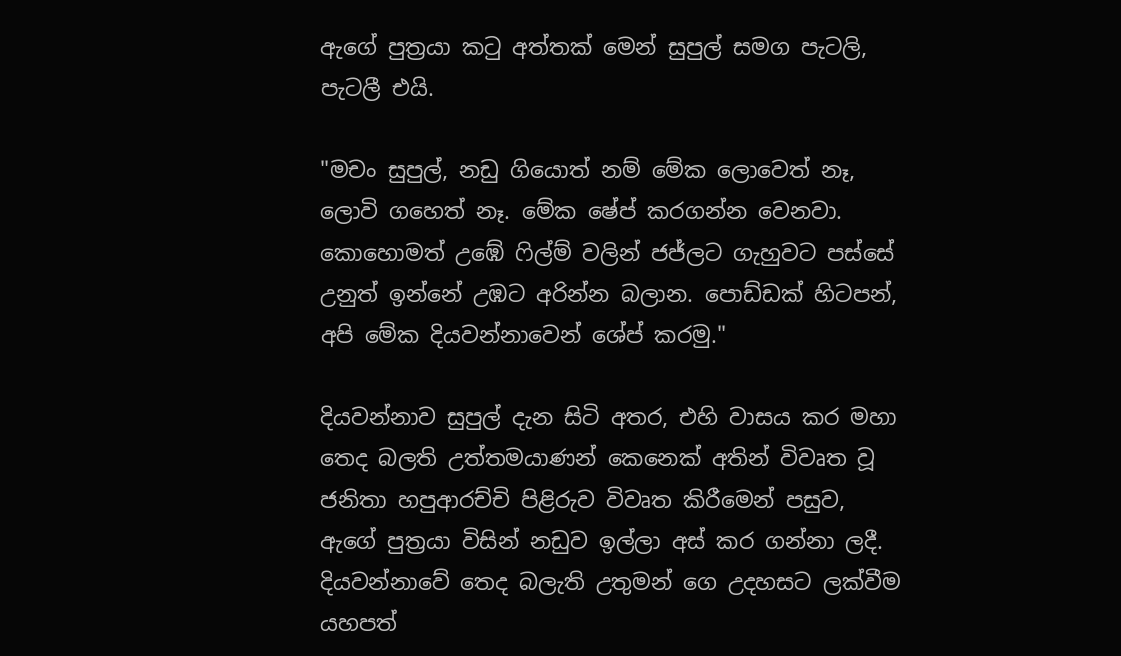ඇගේ පුත්‍රයා කටු අත්තක් මෙන් සුපුල් සමග පැටලි, පැටලී එයි.

"මචං සුපුල්, නඩු ගියොත් නම් මේක ලොවෙත් නෑ, ලොවි ගහෙත් නෑ. මේක ෂේප් කරගන්න වෙනවා. කොහොමත් උඹේ ෆිල්ම් වලින් ජජ්ලට ගැහුවට පස්සේ උනුත් ඉන්නේ උඹට අරින්න බලාන. පොඩ්ඩක් හිටපන්, අපි මේක දියවන්නාවෙන් ශේප් කරමු."

දියවන්නාව සුපුල් දැන සිටි අතර, එහි වාසය කර මහා තෙද බලති උත්තමයාණන් කෙනෙක් අතින් විවෘත වූ ජනිතා හපුආරච්චි පිළිරුව විවෘත කිරීමෙන් පසුව, ඇගේ පුත්‍රයා විසින් නඩුව ඉල්ලා අස් කර ගන්නා ලදී. දියවන්නාවේ තෙද බලැති උතුමන් ගෙ උදහසට ලක්වීම යහපත්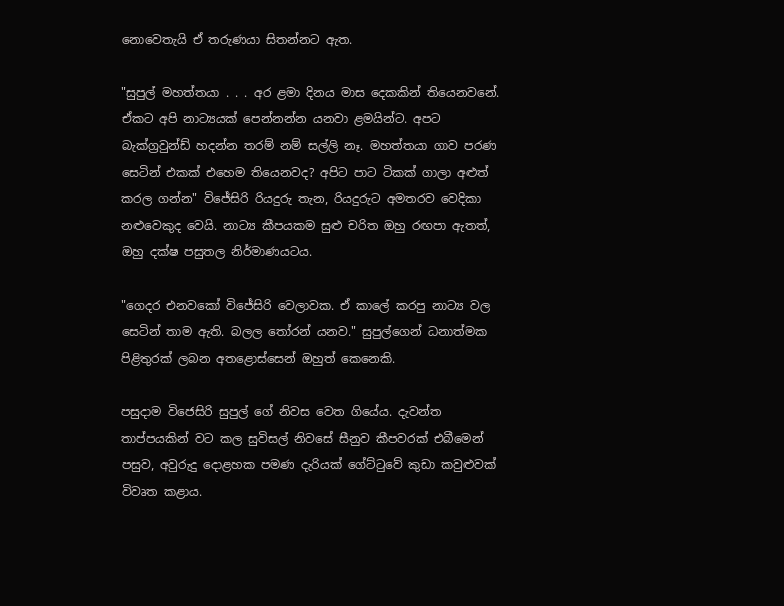නොවෙතැයි ඒ තරුණයා සිතන්නට ඇත.

"සුපුල් මහත්තයා . . . අර ළමා දිනය මාස දෙකකින් තියෙනවනේ. ඒකට අපි නාට්‍යයක් පෙන්නන්න යනවා ළමයින්ට. අපට බැක්ග්‍රවුන්ඩ් හදන්න තරම් නම් සල්ලි නෑ. මහත්තයා ගාව පරණ සෙටින් එකක් එහෙම තියෙනවද? අපිට පාට ටිකක් ගාලා අළුත් කරල ගන්න" විජේසිරි රියදුරු තැන, රියදුරුට අමතරව වෙදිකා නළුවෙකුද වෙයි. නාට්‍ය කීපයකම සුළු චරිත ඔහු රඟපා ඇතත්, ඔහු දක්ෂ පසුතල නිර්මාණයටය.

"ගෙදර එනවකෝ විජේසිරි වෙලාවක. ඒ කාලේ කරපු නාට්‍ය වල සෙටින් තාම ඇති. බලල තෝරන් යනව." සුපුල්ගෙන් ධනාත්මක පිළිතුරක් ලබන අතළොස්සෙන් ඔහුත් කෙනෙකි.

පසුදාම විජෙසිරි සුපුල් ගේ නිවස වෙත ගියේය. දැවන්ත තාප්පයකින් වට කල සුවිසල් නිවසේ සීනුව කීපවරක් එබීමෙන් පසුව, අවුරුදු දොළහක පමණ දැරියක් ගේට්ටුවේ කුඩා කවුළුවක් විවෘත කළාය.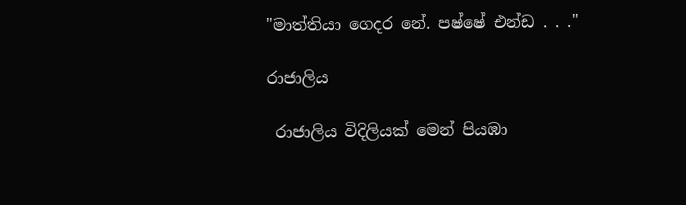"මාත්තියා ගෙදර නේ. පෂ්ෂේ එන්ඩ . . ."

රාජාලිය

 රාජාලිය විදිලියක් මෙන් පියඹා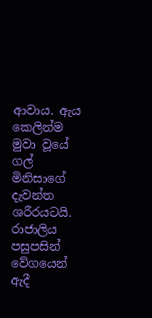ආවාය. ඇය කෙලින්ම මුවා වූයේ ගල් මිනිසාගේ දැවන්ත ශරීරයටයි. රාජාලිය පසුපසින් වේගයෙන් ඇදී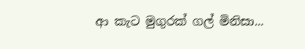ආ කැට මුගුරක් ගල් මිනිසා...